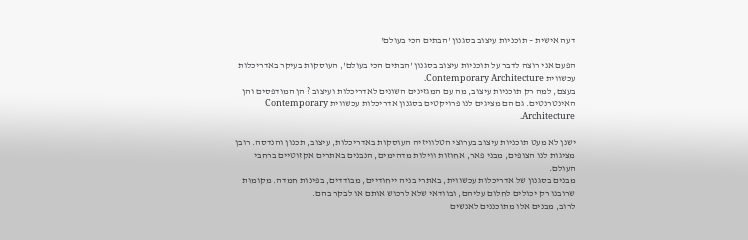דעה אישית – תוכניות עיצוב בסגנון 'הבתים הכי בעולם'

הפעם אני רוצה לדבר על תוכניות עיצוב בסגנון 'הבתים הכי בעולם', העוסקות בעיקר באדריכלות עכשווית Contemporary Architecture.
בעצם, למה רק תוכניות עיצוב, מה עם המגזינים השונים לאדריכלות ועיצוב ? הן המודפסים והן האינטרנטים. גם הם מציגים לנו פרויקטים בסגנון אדריכלות עכשווית Contemporary Architecture.

ישנן לא מעט תוכניות עיצוב בערוצי הטלוויזיה העוסקות באדריכלות, עיצוב, תכנון והנדסה. רובן מציגות לנו הצופים, מבני פאר, אחוזות ווילות מדהימים, הנבנים באתרים אקזוטיים ברחבי העולם.
מבנים בסגנון של אדריכלות עכשווית, באתרי בניה ייחודיים, מבודדים, בפינות חמדה. מקומות שרובנו רק יכולים לחלום עליהם, ובוודאי שלא לרכוש אותם או לבקר בהם.
לרוב, מבנים אלו מתוכננים לאנשים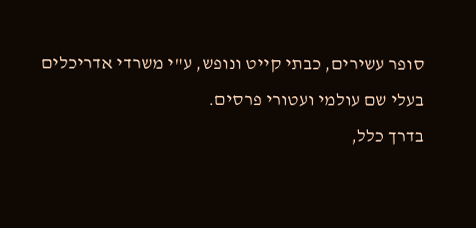סופר עשירים, כבתי קייט ונופש, ע"י משרדי אדריכלים בעלי שם עולמי ועטורי פרסים.
בדרך כלל,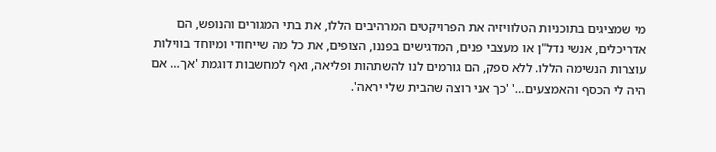מי שמציגים בתוכניות הטלוויזיה את הפרויקטים המרהיבים הללו, את בתי המגורים והנופש, הם אדריכלים, אנשי נדל"ן או מעצבי פנים, המדגישים בפננו, הצופים, את כל מה שייחודי ומיוחד בווילות עוצרות הנשימה הללו. ללא ספק, הם גורמים לנו להשתהות ופליאה, ואף למחשבות דוגמת 'אך… אם היה לי הכסף והאמצעים…' 'כך אני רוצה שהבית שלי יראה'.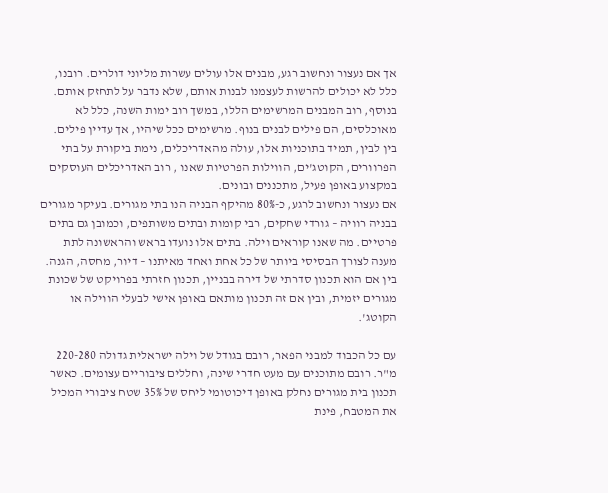אך אם נעצור ונחשוב רגע, מבנים אלו עולים עשרות מליוני דולרים. רובנו, כלל לא יכולים להרשות לעצמנו לבנות אותם, שלא נדבר על לתחזק אותם.
בנוסף, רוב המבנים המרשימים הללו, במשך רוב ימות השנה, כלל לא מאוכלסים, הם פילים לבנים בנוף. מרשימים ככל שיהיו, אך עדיין פילים.
בין לבין, תמיד בתוכניות אלו, עולה מהאדריכלים, נימת ביקורת על בתי הפרוורים, הקוטג'ים, הווילות הפרטיות שאנו , רוב האדריכלים העוסקים במקצוע באופן פעיל, מתכננים ובונים.
אם נעצור ונחשוב לרגע, כ-80% מהיקף הבניה הנו בתי מגורים. בעיקר מגורים בבניה רוויה – גורדי שחקים, רבי קומות ובתים משותפים, וכמובן גם בתים פרטיים. מה שאנו קוראים וילה. בתים אלו נועדו בראש והראשונה לתת מענה לצורך הבסיסי ביותר של כל אחת ואחד מאיתנו – דיור, מחסה, הגנה. בין אם הוא תכנון סדרתי של דירה בבניין, תכנון חזרתי בפרויקט של שכונת מגורים יזמית, ובין אם זה תכנון מותאם באופן אישי לבעלי הווילה או הקוטג'.

עם כל הכבוד למבני הפאר, רובם בגודל של וילה ישראלית גדולה 220-280 מ"ר. רובם מתוכנים עם מעט חדרי שינה, וחללים ציבוריים עצומים. כאשר תכנון בית מגורים נחלק באופן דיכוטומי ליחס של 35% שטח ציבורי המכיל את המטבח, פינת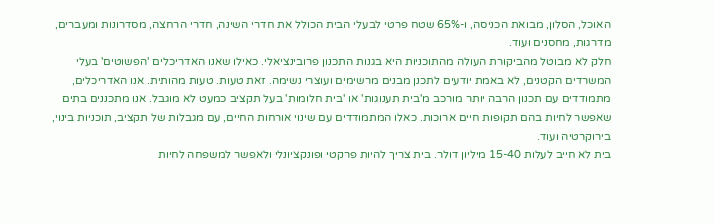האוכל, הסלון, מבואת הכניסה, ו-65% שטח פרטי לבעלי הבית הכולל את חדרי השינה, חדרי הרחצה, מסדרונות ומעברים, מדרגות, מחסנים ועוד.
חלק לא מבוטל מהביקורת העולה מהתוכניות היא בגנות התכנון פרובינציאלי. כאילו שאנו האדריכלים 'הפשוטים' בעלי המשרדים הקטנים, לא באמת יודעים לתכנן מבנים מרשימים ועוצרי נשימה. זאת טעות. טעות מהותית. אנו האדריכלים, מתמודדים עם תכנון הרבה יותר מורכב מ'בית תענוגות' או 'בית חלומות' בעל תקציב כמעט לא מוגבל. אנו מתכננים בתים שאפשר לחיות בהם תקופות חיים ארוכות. כאלו המתמודדים עם שינוי אורחות החיים, עם מגבלות של תקציב, תוכניות בינוי, בירוקרטיה ועוד.
בית לא חייב לעלות 15-40 מיליון דולר. בית צריך להיות פרקטי ופונקציונלי ולאפשר למשפחה לחיות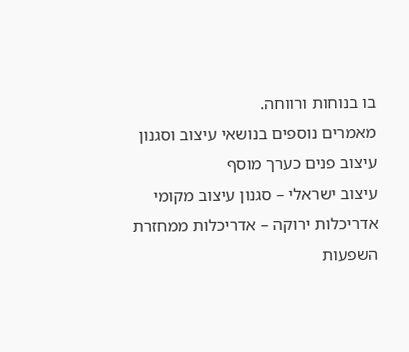בו בנוחות ורווחה.
מאמרים נוספים בנושאי עיצוב וסגנון
עיצוב פנים כערך מוסף
עיצוב ישראלי – סגנון עיצוב מקומי
אדריכלות ירוקה – אדריכלות ממחזרת
השפעות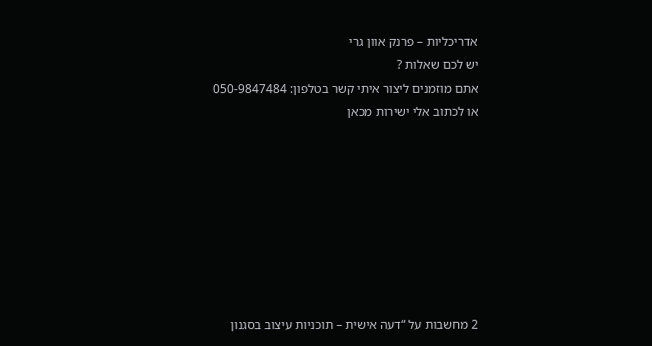אדריכליות – פרנק אוון גרי
יש לכם שאלות ?
אתם מוזמנים ליצור איתי קשר בטלפון: 050-9847484
או לכתוב אלי ישירות מכאן








2 מחשבות על “דעה אישית – תוכניות עיצוב בסגנון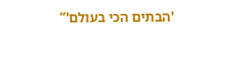'הבתים הכי בעולם'”